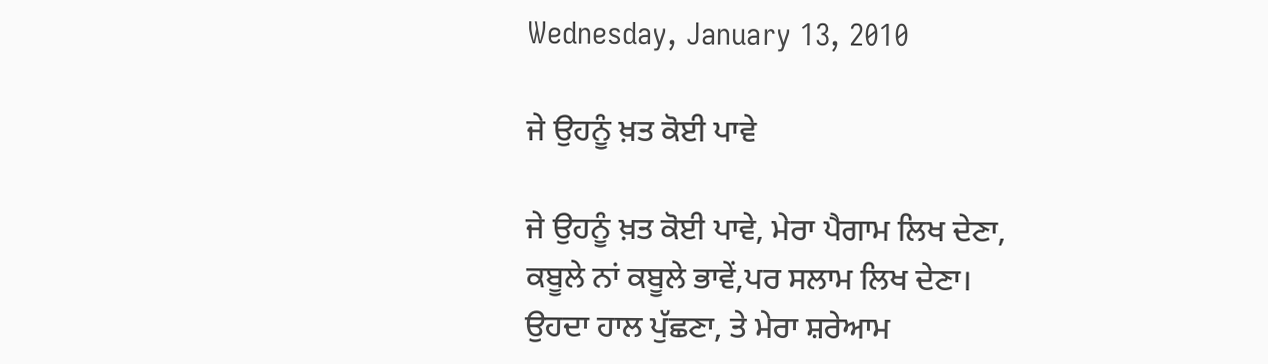Wednesday, January 13, 2010

ਜੇ ਉਹਨੂੰ ਖ਼ਤ ਕੋਈ ਪਾਵੇ

ਜੇ ਉਹਨੂੰ ਖ਼ਤ ਕੋਈ ਪਾਵੇ, ਮੇਰਾ ਪੈਗਾਮ ਲਿਖ ਦੇਣਾ,
ਕਬੂਲੇ ਨਾਂ ਕਬੂਲੇ ਭਾਵੇਂ,ਪਰ ਸਲਾਮ ਲਿਖ ਦੇਣਾ।
ਉਹਦਾ ਹਾਲ ਪੁੱਛਣਾ, ਤੇ ਮੇਰਾ ਸ਼ਰੇਆਮ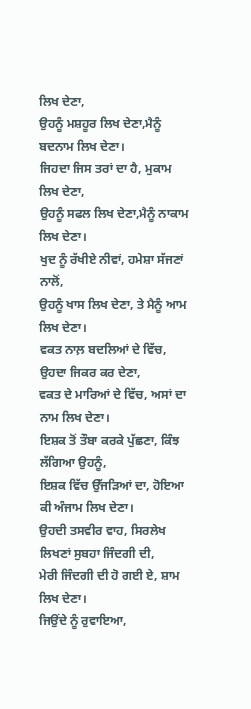ਲਿਖ ਦੇਣਾ,
ਉਹਨੂੰ ਮਸ਼ਹੂਰ ਲਿਖ ਦੇਣਾ,ਮੈਨੂੰ ਬਦਨਾਮ ਲਿਖ ਦੇਣਾ।
ਜਿਹਦਾ ਜਿਸ ਤਰਾਂ ਦਾ ਹੈ, ਮੁਕਾਮ ਲਿਖ ਦੇਣਾ,
ਉਹਨੂੰ ਸਫਲ ਲਿਖ ਦੇਣਾ,ਮੈਨੂੰ ਨਾਕਾਮ ਲਿਖ ਦੇਣਾ।
ਖੁਦ ਨੂੰ ਰੱਖੀਏ ਨੀਵਾਂ, ਹਮੇਸ਼ਾ ਸੱਜਣਾਂ ਨਾਲੋਂ,
ਉਹਨੂੰ ਖਾਸ ਲਿਖ ਦੇਣਾ, ਤੇ ਮੈਨੂੰ ਆਮ ਲਿਖ ਦੇਣਾ।
ਵਕਤ ਨਾਲ਼ ਬਦਲਿਆਂ ਦੇ ਵਿੱਚ, ਉਹਦਾ ਜਿਕਰ ਕਰ ਦੇਣਾ,
ਵਕਤ ਦੇ ਮਾਰਿਆਂ ਦੇ ਵਿੱਚ, ਅਸਾਂ ਦਾ ਨਾਮ ਲਿਖ ਦੇਣਾ।
ਇਸ਼ਕ ਤੋਂ ਤੌਬਾ ਕਰਕੇ ਪੁੱਛਣਾ, ਕਿੰਝ ਲੱਗਿਆ ਉਹਨੂੰ,
ਇਸ਼ਕ ਵਿੱਚ ਉੱਜੜਿਆਂ ਦਾ, ਹੋਇਆ ਕੀ ਅੰਜਾਮ ਲਿਖ ਦੇਣਾ।
ਉਹਦੀ ਤਸਵੀਰ ਵਾਹ, ਸਿਰਲੇਖ ਲਿਖਣਾਂ ਸੁਬਹਾ ਜਿੰਦਗੀ ਦੀ,
ਮੇਰੀ ਜਿੰਦਗੀ ਦੀ ਹੋ ਗਈ ਏ, ਸ਼ਾਮ ਲਿਖ ਦੇਣਾ।
ਜਿਉਂਦੇ ਨੂੰ ਰੁਵਾਇਆ,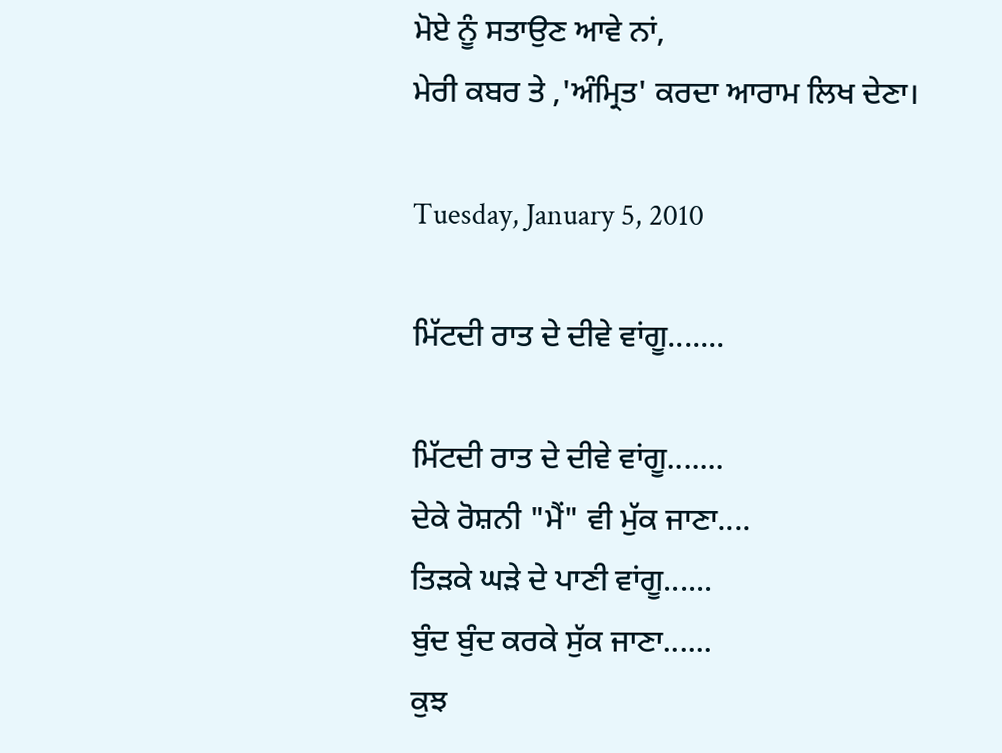ਮੋਏ ਨੂੰ ਸਤਾਉਣ ਆਵੇ ਨਾਂ,
ਮੇਰੀ ਕਬਰ ਤੇ ,'ਅੰਮ੍ਰਿਤ' ਕਰਦਾ ਆਰਾਮ ਲਿਖ ਦੇਣਾ।

Tuesday, January 5, 2010

ਮਿੱਟਦੀ ਰਾਤ ਦੇ ਦੀਵੇ ਵਾਂਗੂ.......

ਮਿੱਟਦੀ ਰਾਤ ਦੇ ਦੀਵੇ ਵਾਂਗੂ.......
ਦੇਕੇ ਰੋਸ਼ਨੀ "ਮੈਂ" ਵੀ ਮੁੱਕ ਜਾਣਾ....
ਤਿੜਕੇ ਘੜੇ ਦੇ ਪਾਣੀ ਵਾਂਗੂ......
ਬੁੰਦ ਬੁੰਦ ਕਰਕੇ ਸੁੱਕ ਜਾਣਾ......
ਕੁਝ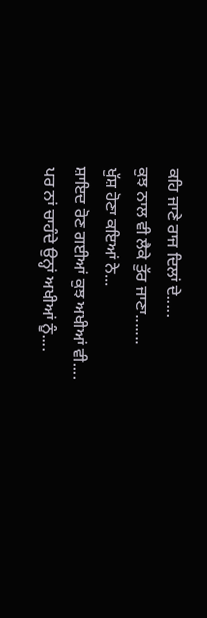ਕਹਿ ਜਾਣੇ ਰਾਜ ਦਿਲਾਂ ਦੇ.....
ਕੁਝ ਨਾਲ ਵੀ ਲੈਕੇ ਤੁੱਰ ਜਾਣਾ.......
ਖੁੱਸ਼ ਹੋਣਾ ਕਇਆਂ ਨੇ...
ਸ਼ਾਇਦ ਰੋਣ ਗਈਆਂ ਕੁਝ ਅਖੀਆਂ ਵੀ....
ਪਰ ਨਾਂ ਚਾਹੰਦੇ ਉਨ੍ਹਾਂ ਅਖੀਆਂ ਨੂੰ....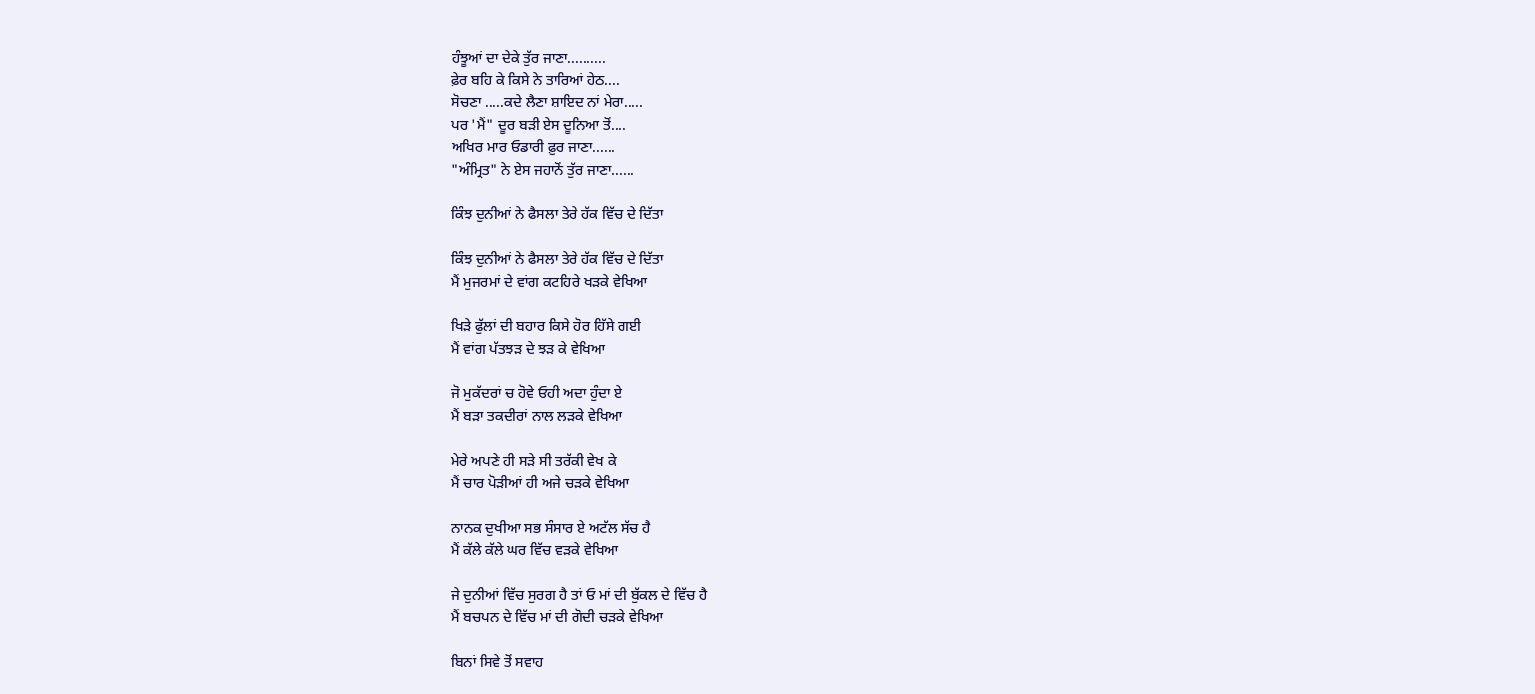ਹੰਝੂਆਂ ਦਾ ਦੇਕੇ ਤੁੱਰ ਜਾਣਾ..........
ਫ਼ੇਰ ਬਹਿ ਕੇ ਕਿਸੇ ਨੇ ਤਾਰਿਆਂ ਹੇਠ....
ਸੋਚਣਾ .....ਕਦੇ ਲੈਣਾ ਸ਼ਾਇਦ ਨਾਂ ਮੇਰਾ.....
ਪਰ 'ਮੈਂ" ਦੂਰ ਬੜੀ ਏਸ ਦੂਨਿਆ ਤੋਂ....
ਅਖਿਰ ਮਾਰ ਓਡਾਰੀ ਫ਼ੁਰ ਜਾਣਾ......
"ਅੰਮ੍ਰਿਤ" ਨੇ ਏਸ ਜਹਾਨੋਂ ਤੁੱਰ ਜਾਣਾ......

ਕਿੰਝ ਦੁਨੀਆਂ ਨੇ ਫੈਸਲਾ ਤੇਰੇ ਹੱਕ ਵਿੱਚ ਦੇ ਦਿੱਤਾ

ਕਿੰਝ ਦੁਨੀਆਂ ਨੇ ਫੈਸਲਾ ਤੇਰੇ ਹੱਕ ਵਿੱਚ ਦੇ ਦਿੱਤਾ
ਮੈਂ ਮੁਜਰਮਾਂ ਦੇ ਵਾਂਗ ਕਟਹਿਰੇ ਖੜਕੇ ਵੇਖਿਆ

ਖਿੜੇ ਫੁੱਲਾਂ ਦੀ ਬਹਾਰ ਕਿਸੇ ਹੋਰ ਹਿੱਸੇ ਗਈ
ਮੈਂ ਵਾਂਗ ਪੱਤਝੜ ਦੇ ਝੜ ਕੇ ਵੇਖਿਆ

ਜੋ ਮੁਕੱਦਰਾਂ ਚ ਹੋਵੇ ਓਹੀ ਅਦਾ ਹੁੰਦਾ ਏ
ਮੈਂ ਬੜਾ ਤਕਦੀਰਾਂ ਨਾਲ ਲੜਕੇ ਵੇਖਿਆ

ਮੇਰੇ ਅਪਣੇ ਹੀ ਸੜੇ ਸੀ ਤਰੱਕੀ ਵੇਖ ਕੇ
ਮੈਂ ਚਾਰ ਪੋੜੀਆਂ ਹੀ ਅਜੇ ਚੜਕੇ ਵੇਖਿਆ

ਨਾਨਕ ਦੁਖੀਆ ਸਭ ਸੰਸਾਰ ਏ ਅਟੱਲ ਸੱਚ ਹੈ
ਮੈਂ ਕੱਲੇ ਕੱਲੇ ਘਰ ਵਿੱਚ ਵੜਕੇ ਵੇਖਿਆ

ਜੇ ਦੁਨੀਆਂ ਵਿੱਚ ਸੁਰਗ ਹੈ ਤਾਂ ਓ ਮਾਂ ਦੀ ਬੁੱਕਲ ਦੇ ਵਿੱਚ ਹੈ
ਮੈਂ ਬਚਪਨ ਦੇ ਵਿੱਚ ਮਾਂ ਦੀ ਗੋਦੀ ਚੜਕੇ ਵੇਖਿਆ

ਬਿਨਾਂ ਸਿਵੇ ਤੋਂ ਸਵਾਹ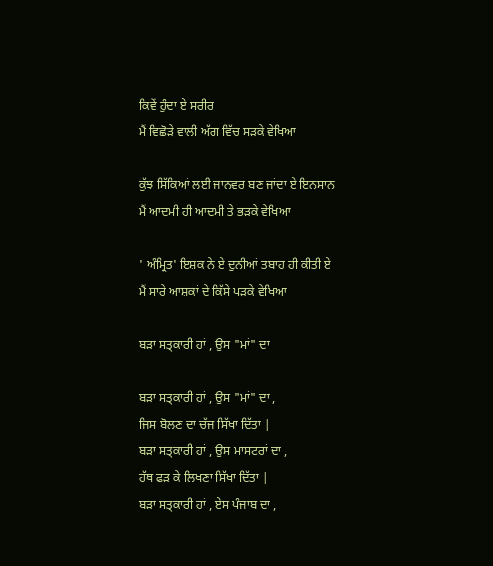ਕਿਵੇਂ ਹੁੰਦਾ ਏ ਸਰੀਰ
ਮੈਂ ਵਿਛੋੜੇ ਵਾਲੀ ਅੱਗ ਵਿੱਚ ਸੜਕੇ ਵੇਖਿਆ

ਕੁੱਝ ਸਿੱਕਿਆਂ ਲਈ ਜਾਨਵਰ ਬਣ ਜਾਂਦਾ ਏ ਇਨਸਾਨ
ਮੈਂ ਆਦਮੀ ਹੀ ਆਦਮੀ ਤੇ ਭੜਕੇ ਵੇਖਿਆ

' ਅੰਮ੍ਰਿਤ' ਇਸ਼ਕ ਨੇ ਏ ਦੁਨੀਆਂ ਤਬਾਹ ਹੀ ਕੀਤੀ ਏ
ਮੈਂ ਸਾਰੇ ਆਸ਼ਕਾਂ ਦੇ ਕਿੱਸੇ ਪੜਕੇ ਵੇਖਿਆ

ਬੜਾ ਸਤ੍ਕਾਰੀ ਹਾਂ , ਉਸ "ਮਾਂ" ਦਾ

ਬੜਾ ਸਤ੍ਕਾਰੀ ਹਾਂ , ਉਸ "ਮਾਂ" ਦਾ ,
ਜਿਸ ਬੋਲਣ ਦਾ ਚੱਜ ਸਿੱਖਾ ਦਿੱਤਾ |
ਬੜਾ ਸਤ੍ਕਾਰੀ ਹਾਂ , ਉਸ ਮਾਸਟਰਾਂ ਦਾ ,
ਹੱਥ ਫੜ ਕੇ ਲਿਖਣਾ ਸਿੱਖਾ ਦਿੱਤਾ |
ਬੜਾ ਸਤ੍ਕਾਰੀ ਹਾਂ , ਏਸ ਪੰਜਾਬ ਦਾ ,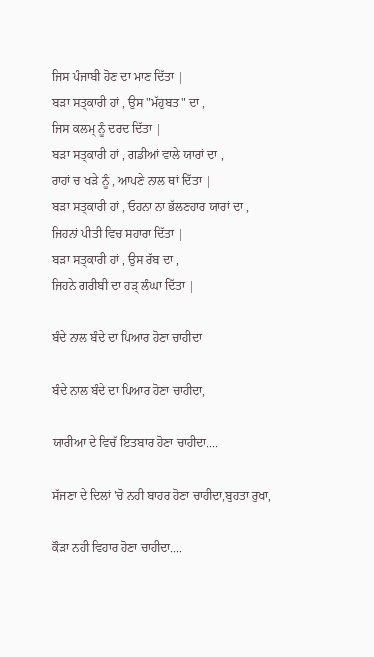ਜਿਸ ਪੰਜਾਬੀ ਹੋਣ ਦਾ ਮਾਣ ਦਿੱਤਾ |
ਬੜਾ ਸਤ੍ਕਾਰੀ ਹਾਂ , ਉਸ "ਮੱਹੁਬਤ" ਦਾ ,
ਜਿਸ ਕਲਮ੍ ਨੂੰ ਦਰਦ ਦਿੱਤਾ |
ਬੜਾ ਸਤ੍ਕਾਰੀ ਹਾਂ , ਗਡੀਆਂ ਵਾਲੇ ਯਾਰਾਂ ਦਾ ,
ਰਾਹਾਂ ਚ ਖੜੇ ਨੂੰ , ਆਪਣੇ ਨਾਲ ਥਾਂ ਦਿੱਤਾ |
ਬੜਾ ਸਤ੍ਕਾਰੀ ਹਾਂ , ਓਹਨਾ ਨਾ ਭੱਲਣਹਾਰ ਯਾਰਾਂ ਦਾ ,
ਜਿਹਨਾਂ ਪੀਤੀ ਵਿਚ ਸਹਾਰਾ ਦਿੱਤਾ |
ਬੜਾ ਸਤ੍ਕਾਰੀ ਹਾਂ , ਉਸ ਰੱਬ ਦਾ ,
ਜਿਹਨੇ ਗਰੀਬੀ ਦਾ ਹੜ੍ ਲੰਘਾ ਦਿੱਤਾ |

ਬੰਦੇ ਨਾਲ ਬੰਦੇ ਦਾ ਪਿਆਰ ਹੋਣਾ ਚਾਹੀਦਾ

ਬੰਦੇ ਨਾਲ ਬੰਦੇ ਦਾ ਪਿਆਰ ਹੋਣਾ ਚਾਹੀਦਾ,

ਯਾਰੀਆ ਦੇ ਵਿਚੱ ਇਤਬਾਰ ਹੋਣਾ ਚਾਹੀਦਾ....

ਸੱਜਣਾ ਦੇ ਦਿਲਾਂ 'ਚੋ ਨਹੀ ਬਾਹਰ ਹੋਣਾ ਚਾਹੀਦਾ,ਬੁਹਤਾ ਰੁਖਾ,

ਕੌੜਾ ਨਹੀ ਵਿਹਾਰ ਹੋਣਾ ਚਾਹੀਦਾ....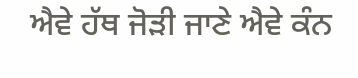ਐਵੇ ਹੱਥ ਜੋੜੀ ਜਾਣੇ ਐਵੇ ਕੰਨ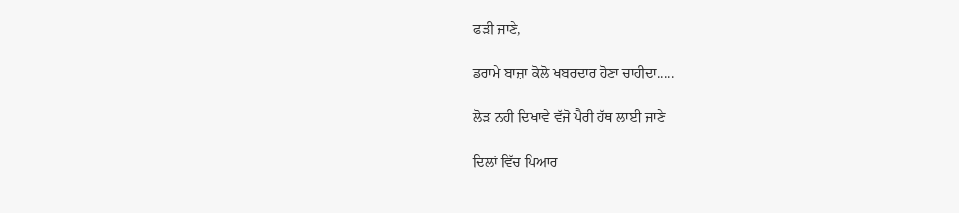ਫੜੀ ਜਾਣੇ,

ਡਰਾਮੇ ਬਾਜ਼ਾ ਕੋਲੋ ਖਬਰਦਾਰ ਹੋਣਾ ਚਾਹੀਦਾ.....

ਲੋੜ ਨਹੀ ਦਿਖਾਵੇ ਵੱਜੋ ਪੈਰੀ ਹੱਥ ਲਾਈ ਜਾਣੇ

ਦਿਲਾਂ ਵਿੱਚ ਪਿਆਰ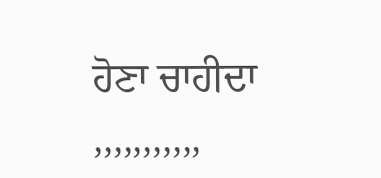ਹੋਣਾ ਚਾਹੀਦਾ ,,,,,,,,,,,